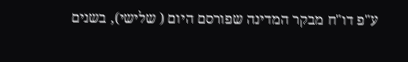ע"פ דו"ח מבקר המדינה שפורסם היום ( שלישי), בשנים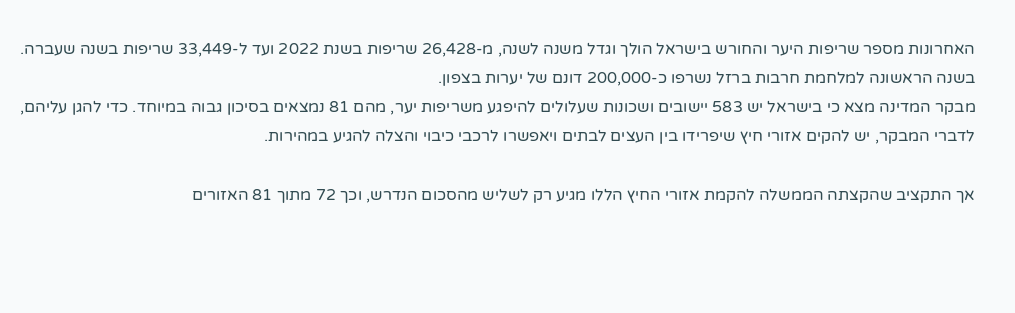האחרונות מספר שריפות היער והחורש בישראל הולך וגדל משנה לשנה, מ-26,428 שריפות בשנת 2022 ועד ל-33,449 שריפות בשנה שעברה. בשנה הראשונה למלחמת חרבות ברזל נשרפו כ-200,000 דונם של יערות בצפון.
מבקר המדינה מצא כי בישראל יש 583 יישובים ושכונות שעלולים להיפגע משריפות יער, מהם 81 נמצאים בסיכון גבוה במיוחד. כדי להגן עליהם, לדברי המבקר, יש להקים אזורי חיץ שיפרידו בין העצים לבתים ויאפשרו לרכבי כיבוי והצלה להגיע במהירות.

אך התקציב שהקצתה הממשלה להקמת אזורי החיץ הללו מגיע רק לשליש מהסכום הנדרש, וכך 72 מתוך 81 האזורים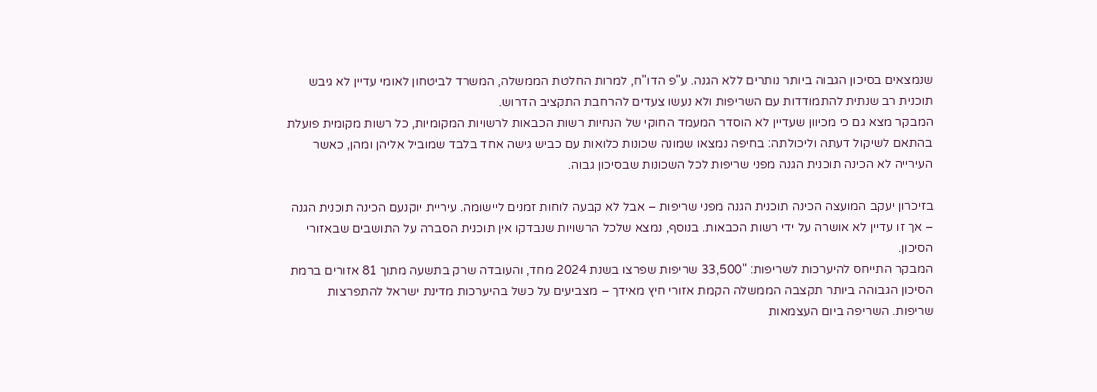שנמצאים בסיכון הגבוה ביותר נותרים ללא הגנה. ע"פ הדו"ח, למרות החלטת הממשלה, המשרד לביטחון לאומי עדיין לא גיבש תוכנית רב שנתית להתמודדות עם השריפות ולא נעשו צעדים להרחבת התקציב הדרוש.
המבקר מצא גם כי מכיוון שעדיין לא הוסדר המעמד החוקי של הנחיות רשות הכבאות לרשויות המקומיות, כל רשות מקומית פועלת בהתאם לשיקול דעתה וליכולתה: בחיפה נמצאו שמונה שכונות כלואות עם כביש גישה אחד בלבד שמוביל אליהן ומהן, כאשר העירייה לא הכינה תוכנית הגנה מפני שריפות לכל השכונות שבסיכון גבוה.

בזיכרון יעקב המועצה הכינה תוכנית הגנה מפני שריפות – אבל לא קבעה לוחות זמנים ליישומה. עיריית יוקנעם הכינה תוכנית הגנה – אך זו עדיין לא אושרה על ידי רשות הכבאות. בנוסף, נמצא שלכל הרשויות שנבדקו אין תוכנית הסברה על התושבים שבאזורי הסיכון.
המבקר התייחס להיערכות לשריפות: "33,500 שריפות שפרצו בשנת 2024 מחד, והעובדה שרק בתשעה מתוך 81 אזורים ברמת הסיכון הגבוהה ביותר תקצבה הממשלה הקמת אזורי חיץ מאידך – מצביעים על כשל בהיערכות מדינת ישראל להתפרצות שריפות. השריפה ביום העצמאות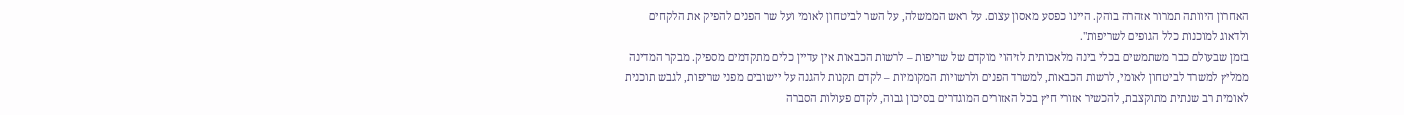האחרון היוותה תמרור אזהרה בוהק. היינו כפסע מאסון עצום. על ראש הממשלה, על השר לביטחון לאומי ועל שר הפנים להפיק את הלקחים ולדאוג למוכנות כלל הגופים לשריפות".
בזמן שבעולם כבר משתמשים בכלי בינה מלאכותית לזיהוי מוקדם של שריפות – לרשות הכבאות אין עדיין כלים מתקדמים מספיק. מבקר המדינה ממליץ למשרד לביטחון לאומי, לרשות הכבאות, למשרד הפנים ולרשויות המקומיות – לקדם תקנות להגנה על יישובים מפני שריפות, לגבש תוכנית לאומית רב שנתית מתוקצבת, להכשיר אזורי חיץ בכל האזורים המוגדרים בסיכון גבוה, לקדם פעולות הסברה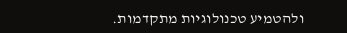ולהטמיע טכנולוגיות מתקדמות.